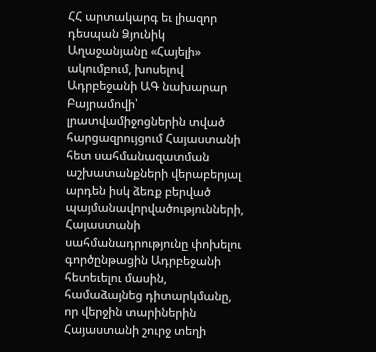ՀՀ արտակարգ եւ լիազոր դեսպան Ձյունիկ Աղաջանյանը «Հայելի» ակումբում, խոսելով Ադրբեջանի ԱԳ նախարար Բայրամովի՝ լրատվամիջոցներին տված հարցազրույցում Հայաստանի հետ սահմանազատման աշխատանքների վերաբերյալ արդեն իսկ ձեռք բերված պայմանավորվածությունների, Հայաստանի սահմանադրությունը փոխելու գործընթացին Ադրբեջանի հետեւելու մասին, համաձայնեց դիտարկմանը, որ վերջին տարիներին Հայաստանի շուրջ տեղի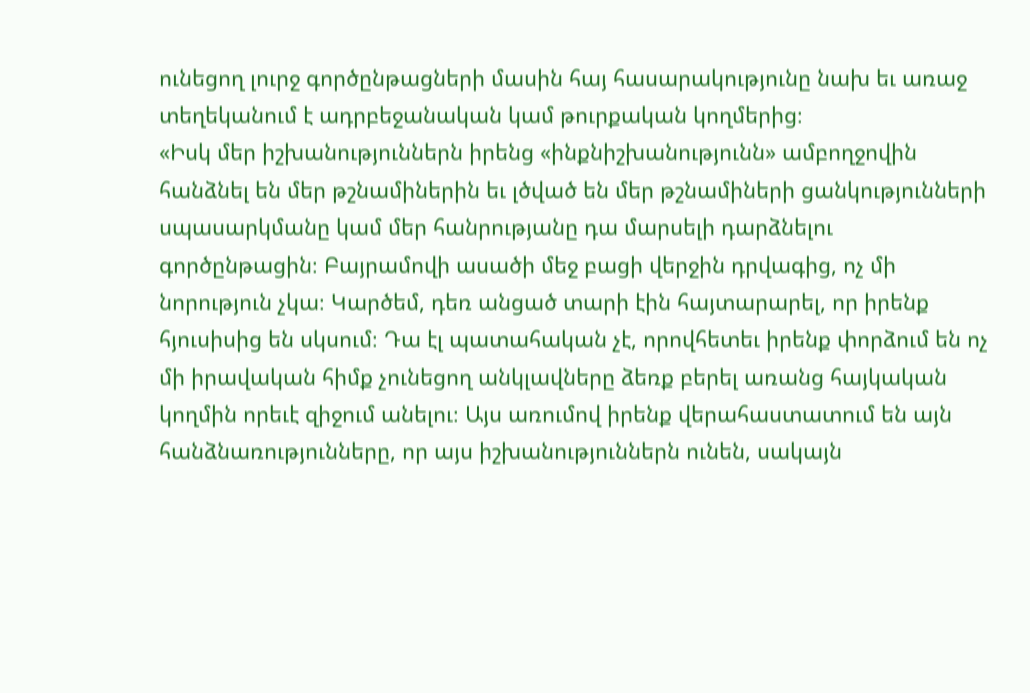ունեցող լուրջ գործընթացների մասին հայ հասարակությունը նախ եւ առաջ տեղեկանում է ադրբեջանական կամ թուրքական կողմերից։
«Իսկ մեր իշխանություններն իրենց «ինքնիշխանությունն» ամբողջովին հանձնել են մեր թշնամիներին եւ լծված են մեր թշնամիների ցանկությունների սպասարկմանը կամ մեր հանրությանը դա մարսելի դարձնելու գործընթացին։ Բայրամովի ասածի մեջ բացի վերջին դրվագից, ոչ մի նորություն չկա։ Կարծեմ, դեռ անցած տարի էին հայտարարել, որ իրենք հյուսիսից են սկսում։ Դա էլ պատահական չէ, որովհետեւ իրենք փորձում են ոչ մի իրավական հիմք չունեցող անկլավները ձեռք բերել առանց հայկական կողմին որեւէ զիջում անելու։ Այս առումով իրենք վերահաստատում են այն հանձնառությունները, որ այս իշխանություններն ունեն, սակայն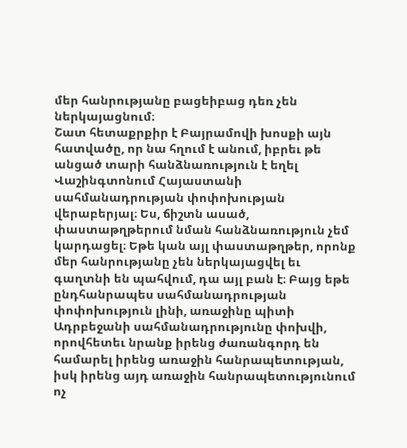մեր հանրությանը բացեիբաց դեռ չեն ներկայացնում։
Շատ հետաքրքիր է Բայրամովի խոսքի այն հատվածը, որ նա հղում է անում, իբրեւ թե անցած տարի հանձնառություն է եղել Վաշինգտոնում Հայաստանի սահմանադրության փոփոխության վերաբերյալ։ Ես, ճիշտն ասած, փաստաթղթերում նման հանձնառություն չեմ կարդացել։ Եթե կան այլ փաստաթղթեր, որոնք մեր հանրությանը չեն ներկայացվել եւ գաղտնի են պահվում, դա այլ բան է։ Բայց եթե ընդհանրապես սահմանադրության փոփոխություն լինի, առաջինը պիտի Ադրբեջանի սահմանադրությունը փոխվի, որովհետեւ նրանք իրենց ժառանգորդ են համարել իրենց առաջին հանրապետության, իսկ իրենց այդ առաջին հանրապետությունում ոչ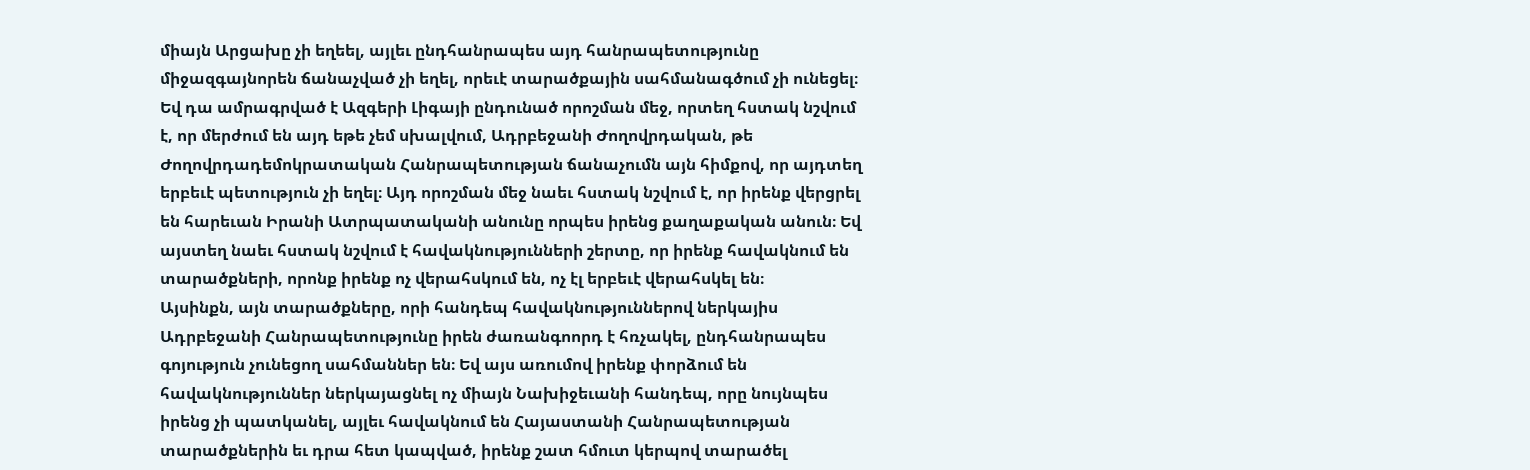միայն Արցախը չի եղեել, այլեւ ընդհանրապես այդ հանրապետությունը միջազգայնորեն ճանաչված չի եղել, որեւէ տարածքային սահմանագծում չի ունեցել։ Եվ դա ամրագրված է Ազգերի Լիգայի ընդունած որոշման մեջ, որտեղ հստակ նշվում է, որ մերժում են այդ եթե չեմ սխալվում, Ադրբեջանի Ժողովրդական, թե Ժողովրդադեմոկրատական Հանրապետության ճանաչումն այն հիմքով, որ այդտեղ երբեւէ պետություն չի եղել։ Այդ որոշման մեջ նաեւ հստակ նշվում է, որ իրենք վերցրել են հարեւան Իրանի Ատրպատականի անունը որպես իրենց քաղաքական անուն։ Եվ այստեղ նաեւ հստակ նշվում է հավակնությունների շերտը, որ իրենք հավակնում են տարածքների, որոնք իրենք ոչ վերահսկում են, ոչ էլ երբեւէ վերահսկել են։
Այսինքն, այն տարածքները, որի հանդեպ հավակնություններով ներկայիս Ադրբեջանի Հանրապետությունը իրեն ժառանգոորդ է հռչակել, ընդհանրապես գոյություն չունեցող սահմաններ են։ Եվ այս առումով իրենք փորձում են հավակնություններ ներկայացնել ոչ միայն Նախիջեւանի հանդեպ, որը նույնպես իրենց չի պատկանել, այլեւ հավակնում են Հայաստանի Հանրապետության տարածքներին եւ դրա հետ կապված, իրենք շատ հմուտ կերպով տարածել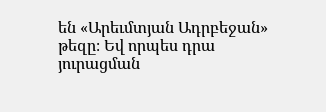են «Արեւմտյան Ադրբեջան» թեզը։ Եվ որպես դրա յուրացման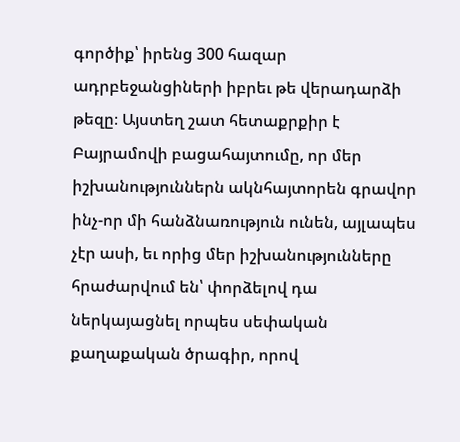գործիք՝ իրենց 300 հազար ադրբեջանցիների իբրեւ թե վերադարձի թեզը։ Այստեղ շատ հետաքրքիր է Բայրամովի բացահայտումը, որ մեր իշխանություններն ակնհայտորեն գրավոր ինչ-որ մի հանձնառություն ունեն, այլապես չէր ասի, եւ որից մեր իշխանությունները հրաժարվում են՝ փորձելով դա ներկայացնել որպես սեփական քաղաքական ծրագիր, որով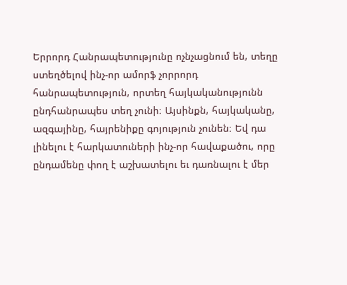Երրորդ Հանրապետությունը ոչնչացնում են, տեղը ստեղծելով ինչ-որ ամորֆ չորրորդ հանրապետություն, որտեղ հայկականությունն ընդհանրապես տեղ չունի։ Այսինքն, հայկականը, ազգայինը, հայրենիքը գոյություն չունեն։ Եվ դա լինելու է հարկատուների ինչ-որ հավաքածու, որը ընդամենը փող է աշխատելու եւ դառնալու է մեր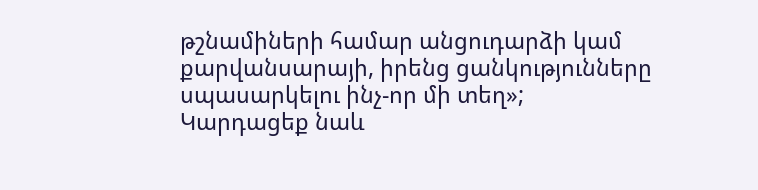թշնամիների համար անցուդարձի կամ քարվանսարայի, իրենց ցանկությունները սպասարկելու ինչ-որ մի տեղ»;
Կարդացեք նաև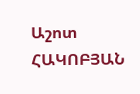Աշոտ ՀԱԿՈԲՅԱՆ